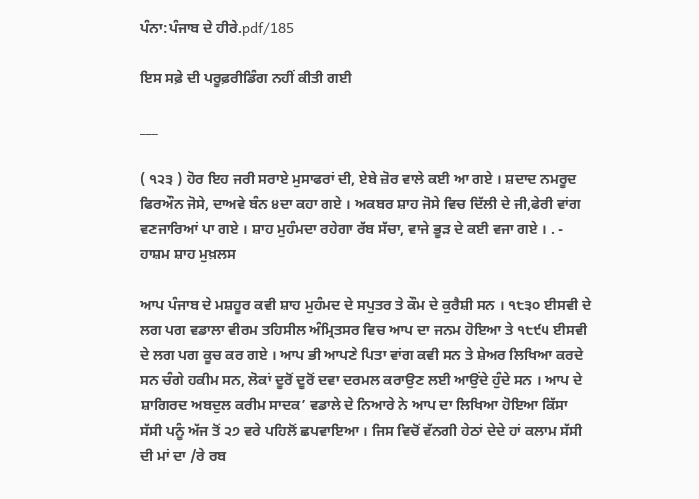ਪੰਨਾ:ਪੰਜਾਬ ਦੇ ਹੀਰੇ.pdf/185

ਇਸ ਸਫ਼ੇ ਦੀ ਪਰੂਫ਼ਰੀਡਿੰਗ ਨਹੀਂ ਕੀਤੀ ਗਈ

___

( ੧੨੩ ) ਹੋਰ ਇਹ ਜਰੀ ਸਰਾਏ ਮੁਸਾਫਰਾਂ ਦੀ, ਏਬੇ ਜ਼ੋਰ ਵਾਲੇ ਕਈ ਆ ਗਏ । ਸ਼ਦਾਦ ਨਮਰੂਦ ਫਿਰਔਨ ਜੋਸੇ, ਦਾਅਵੇ ਬੰਨ ੪ਦਾ ਕਹਾ ਗਏ । ਅਕਬਰ ਸ਼ਾਹ ਜੋਸੇ ਵਿਚ ਦਿੱਲੀ ਦੇ ਜੀ,ਫੇਰੀ ਵਾਂਗ ਵਣਜਾਰਿਆਂ ਪਾ ਗਏ । ਸ਼ਾਹ ਮੁਹੰਮਦਾ ਰਹੇਗਾ ਰੱਬ ਸੱਚਾ, ਵਾਜੇ ਭੂੜ ਦੇ ਕਈ ਵਜਾ ਗਏ । . - ਹਾਸ਼ਮ ਸ਼ਾਹ ਮੁਖ਼ਲਸ

ਆਪ ਪੰਜਾਬ ਦੇ ਮਸ਼ਹੂਰ ਕਵੀ ਸ਼ਾਹ ਮੁਹੰਮਦ ਦੇ ਸਪੁਤਰ ਤੇ ਕੌਮ ਦੇ ਕੁਰੈਸ਼ੀ ਸਨ । ੧੮੩੦ ਈਸਵੀ ਦੇ ਲਗ ਪਗ ਵਡਾਲਾ ਵੀਰਮ ਤਹਿਸੀਲ ਅੰਮ੍ਰਿਤਸਰ ਵਿਚ ਆਪ ਦਾ ਜਨਮ ਹੋਇਆ ਤੇ ੧੮੯੫ ਈਸਵੀ ਦੇ ਲਗ ਪਗ ਕੂਚ ਕਰ ਗਏ । ਆਪ ਭੀ ਆਪਣੇ ਪਿਤਾ ਵਾਂਗ ਕਵੀ ਸਨ ਤੇ ਸ਼ੇਅਰ ਲਿਖਿਆ ਕਰਦੇ ਸਨ ਚੰਗੇ ਹਕੀਮ ਸਨ, ਲੋਕਾਂ ਦੂਰੋਂ ਦੂਰੋਂ ਦਵਾ ਦਰਮਲ ਕਰਾਉਣ ਲਈ ਆਉਂਦੇ ਹੁੰਦੇ ਸਨ । ਆਪ ਦੇ ਸ਼ਾਗਿਰਦ ਅਬਦੁਲ ਕਰੀਮ ਸਾਦਕ’ ਵਡਾਲੇ ਦੇ ਨਿਆਰੇ ਨੇ ਆਪ ਦਾ ਲਿਖਿਆ ਹੋਇਆ ਕਿੱਸਾ ਸੱਸੀ ਪਨੂੰ ਅੱਜ ਤੋਂ ੨੭ ਵਰੇ ਪਹਿਲੋਂ ਛਪਵਾਇਆ । ਜਿਸ ਵਿਚੋਂ ਵੱਨਗੀ ਹੇਠਾਂ ਦੇਦੇ ਹਾਂ ਕਲਾਮ ਸੱਸੀ ਦੀ ਮਾਂ ਦਾ /ਰੇ ਰਬ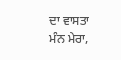ਦਾ ਵਾਸਤਾ ਮੰਨ ਮੇਰਾ,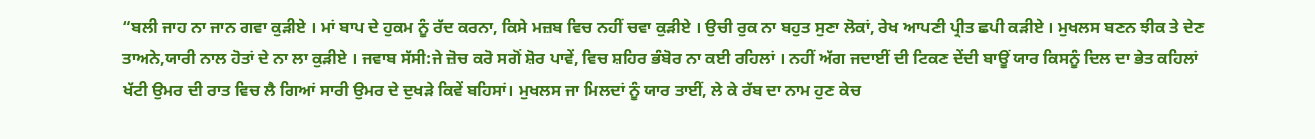“ਬਲੀ ਜਾਹ ਨਾ ਜਾਨ ਗਵਾ ਕੁੜੀਏ । ਮਾਂ ਬਾਪ ਦੇ ਹੁਕਮ ਨੂੰ ਰੱਦ ਕਰਨਾ, ਕਿਸੇ ਮਜ਼ਬ ਵਿਚ ਨਹੀਂ ਚਵਾ ਕੁੜੀਏ । ਉਚੀ ਰੁਕ ਨਾ ਬਹੁਤ ਸੁਣਾ ਲੋਕਾਂ, ਰੇਖ ਆਪਣੀ ਪ੍ਰੀਤ ਛਪੀ ਕੜੀਏ । ਮੁਖਲਸ ਬਣਨ ਝੀਕ ਤੇ ਦੇਣ ਤਾਅਨੇ,ਯਾਰੀ ਨਾਲ ਹੋਤਾਂ ਦੇ ਨਾ ਲਾ ਕੁੜੀਏ । ਜਵਾਬ ਸੱਸੀ:ਜੇ ਜ਼ੋਚ ਕਰੋ ਸਗੋਂ ਸ਼ੋਰ ਪਾਵੇਂ, ਵਿਚ ਸ਼ਹਿਰ ਭੰਬੋਰ ਨਾ ਕਈ ਰਹਿਲਾਂ । ਨਹੀਂ ਅੱਗ ਜਦਾਈਂ ਦੀ ਟਿਕਣ ਦੇਂਦੀ ਬਾਊਂ ਯਾਰ ਕਿਸਨੂੰ ਦਿਲ ਦਾ ਭੇਤ ਕਹਿਲਾਂ ਖੱਟੀ ਉਮਰ ਦੀ ਰਾਤ ਵਿਚ ਲੈ ਗਿਆਂ ਸਾਰੀ ਉਮਰ ਦੇ ਦੁਖੜੇ ਕਿਵੇਂ ਬਹਿਸਾਂ। ਮੁਖਲਸ ਜਾ ਮਿਲਦਾਂ ਨੂੰ ਯਾਰ ਤਾਈਂ, ਲੇ ਕੇ ਰੱਬ ਦਾ ਨਾਮ ਹੁਣ ਕੇਚ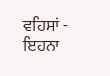ਵਹਿਸਾਂ - ਇਹਨਾ